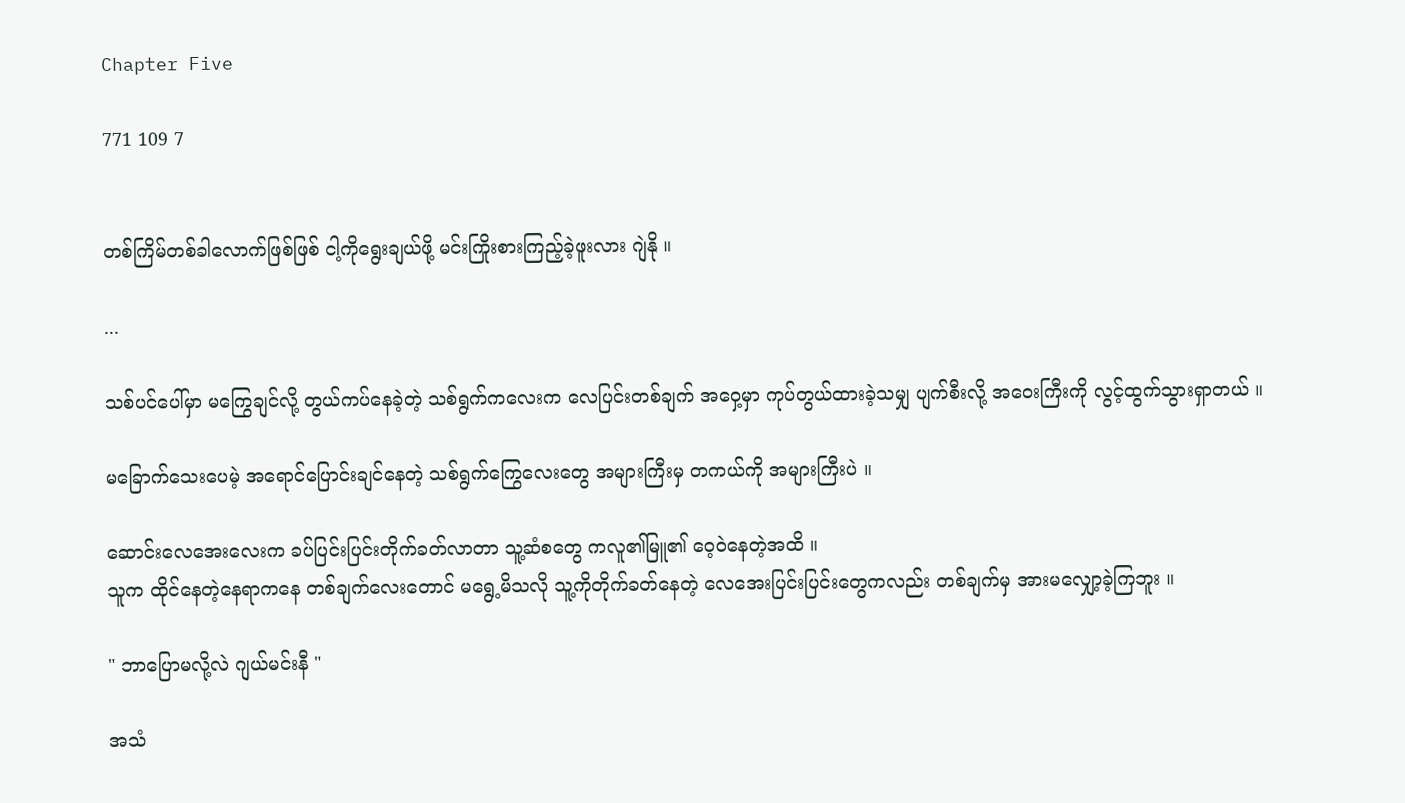Chapter Five

771 109 7


တစ်ကြိမ်တစ်ခါလောက်ဖြစ်ဖြစ် ငါ့ကိုရွေးချယ်ဖို့ မင်းကြိုးစားကြည့်ခဲ့ဖူးလား ဂျဲနို ။

...

သစ်ပင်ပေါ်မှာ မကြွေချင်လို့ တွယ်ကပ်နေခဲ့တဲ့ သစ်ရွက်ကလေးက လေပြင်းတစ်ချက် အဝှေ့မှာ ကုပ်တွယ်ထားခဲ့သမျှ ပျက်စီးလို့ အဝေးကြီးကို လွင့်ထွက်သွားရှာတယ် ။

မခြောက်သေးပေမဲ့ အရောင်ပြောင်းချင်နေတဲ့ သစ်ရွက်ကြွေလေးတွေ အများကြီးမှ တကယ်ကို အများကြီးပဲ ။

ဆောင်းလေအေးလေးက ခပ်ပြင်းပြင်းတိုက်ခတ်လာတာ သူ့ဆံစတွေ ကလူ၏မြူ၏ ဝေ့ဝဲနေတဲ့အထိ ။
သူက ထိုင်နေတဲ့နေရာကနေ တစ်ချက်လေးတောင် မရွေ့မိသလို သူ့ကိုတိုက်ခတ်နေတဲ့ လေအေးပြင်းပြင်းတွေကလည်း တစ်ချက်မှ အားမလျှော့ခဲ့ကြဘူး ။

" ဘာပြောမလို့လဲ ဂျယ်မင်းနီ "

အသံ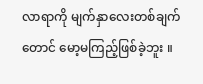လာရာကို မျက်နှာလေးတစ်ချက်တောင် မော့မကြည့်ဖြစ်ခဲ့ဘူး ။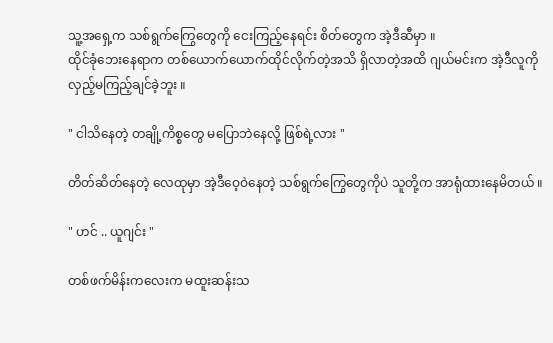သူ့အရှေ့က သစ်ရွက်ကြွေတွေကို ငေးကြည့်နေရင်း စိတ်တွေက အဲ့ဒီဆီမှာ ။
ထိုင်ခုံဘေးနေရာက တစ်ယောက်ယောက်ထိုင်လိုက်တဲ့အသိ ရှိလာတဲ့အထိ ဂျယ်မင်းက အဲ့ဒီလူကို လှည့်မကြည့်ချင်ခဲ့ဘူး ။

" ငါသိနေတဲ့ တချို့ကိစ္စတွေ မပြောဘဲနေလို့ ဖြစ်ရဲ့လား "

တိတ်ဆိတ်နေတဲ့ လေထုမှာ အဲ့ဒီဝေ့ဝဲနေတဲ့ သစ်ရွက်ကြွေတွေကိုပဲ သူတို့က အာရုံထားနေမိတယ် ။

" ဟင် .. ယူဂျင်း "

တစ်ဖက်မိန်းကလေးက မထူးဆန်းသ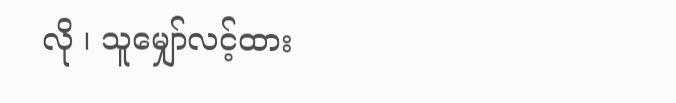လို ၊ သူမျှော်လင့်ထား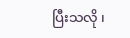ပြီးသလို ၊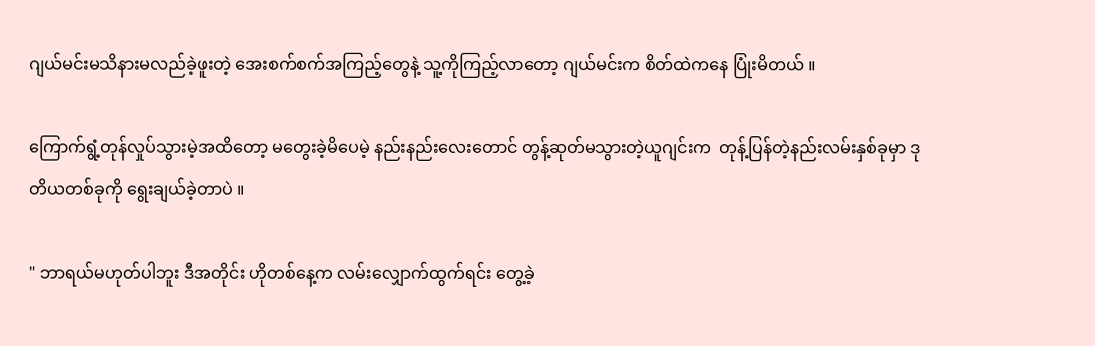ဂျယ်မင်းမသိနားမလည်ခဲ့ဖူးတဲ့ အေးစက်စက်အကြည့်တွေနဲ့ သူ့ကိုကြည့်လာတော့ ဂျယ်မင်းက စိတ်ထဲကနေ ပြုံးမိတယ် ။

ကြောက်ရွံ့တုန်လှုပ်သွားမဲ့အထိတော့ မတွေးခဲ့မိပေမဲ့ နည်းနည်းလေးတောင် တွန့်ဆုတ်မသွားတဲ့ယူဂျင်းက  တုန့်ပြန်တဲ့နည်းလမ်းနှစ်ခုမှာ ဒုတိယတစ်ခုကို ရွေးချယ်ခဲ့တာပဲ ။

" ဘာရယ်မဟုတ်ပါဘူး ဒီအတိုင်း ဟိုတစ်နေ့က လမ်းလျှောက်ထွက်ရင်း တွေ့ခဲ့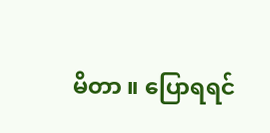မိတာ ။ ပြောရရင်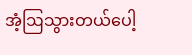အံ့ဩသွားတယ်ပေါ့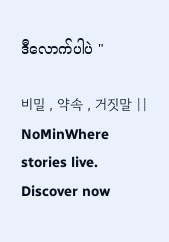ဒီလောက်ပါပဲ "

비밀 , 약속 , 거짓말 || NoMinWhere stories live. Discover now